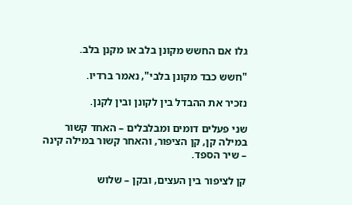גלו אם החשש מקונן בלב או מקנן בלב.

"חשש כבד מקונן בלבי", נאמר ברדיו.

נזכיר את ההבדל בין לקונן ובין לקנן.

שני פעלים דומים ומבלבלים – האחד קשור במילה קן, קן הציפור, והאחר קשור במילה קינה – שיר הספד.

קן לציפור בין העצים, ובקן – שלוש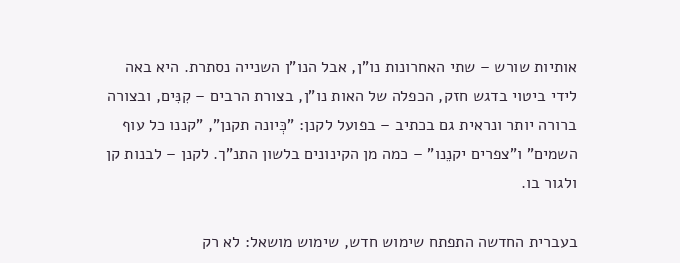אותיות שורש – שתי האחרונות נו"ן, אבל הנו"ן השנייה נסתרת. היא באה לידי ביטוי בדגש חזק, הכפלה של האות נו"ן, בצורת הרבים – קִנִּים, ובצורה ברורה יותר ונראית גם בכתיב – בפועל לקנן: "כְּיונה תקנן", "קננו כל עוף השמים" ו"צפרים יקנֵנו" – כמה מן הקינונים בלשון התנ"ך. לקנן – לבנות קן ולגור בו.

בעברית החדשה התפתח שימוש חדש, שימוש מושאל: לא רק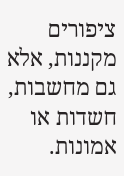ציפורים מקננות, אלא גם מחשבות, חשדות או אמונות.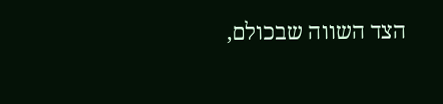הצד השווה שבכולם,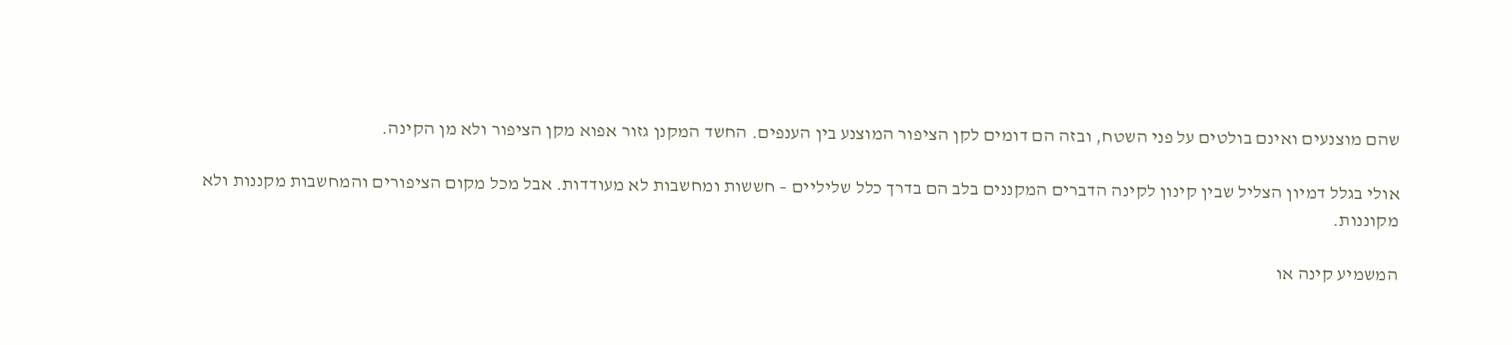שהם מוצנעים ואינם בולטים על פני השטח, ובזה הם דומים לקן הציפור המוצנע בין הענפים. החשד המקנן גזור אפוא מקן הציפור ולא מן הקינה.

אולי בגלל דמיון הצליל שבין קינון לקינה הדברים המקננים בלב הם בדרך כלל שליליים – חששות ומחשבות לא מעודדות. אבל מכל מקום הציפורים והמחשבות מקננות ולא מקוננות.

המשמיע קינה או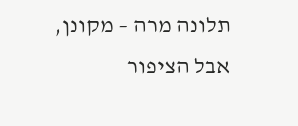תלונה מרה – מקונן, אבל הציפור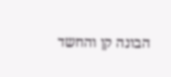הבונה קן והחשד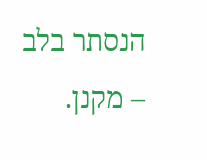הנסתר בלב – מקנן.